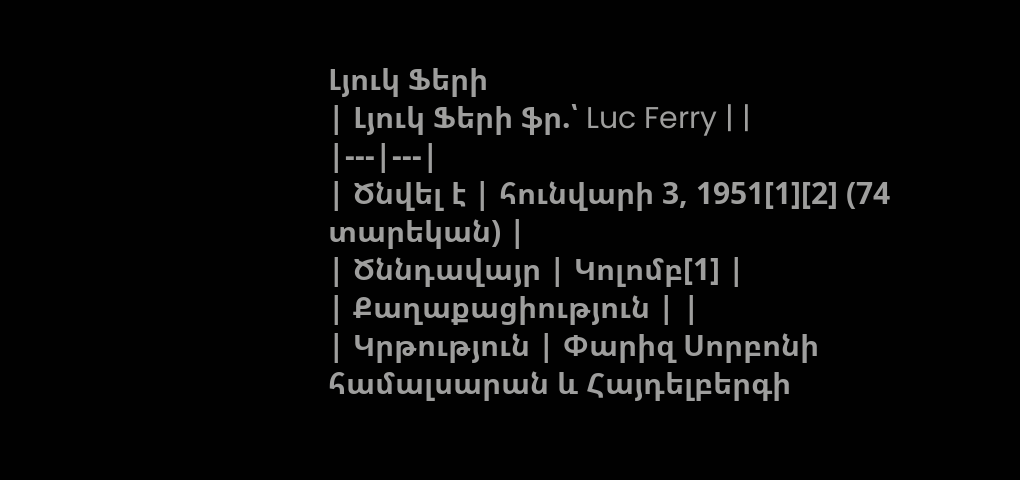Լյուկ Ֆերի
| Լյուկ Ֆերի ֆր.՝ Luc Ferry | |
|---|---|
| Ծնվել է | հունվարի 3, 1951[1][2] (74 տարեկան) |
| Ծննդավայր | Կոլոմբ[1] |
| Քաղաքացիություն | |
| Կրթություն | Փարիզ Սորբոնի համալսարան և Հայդելբերգի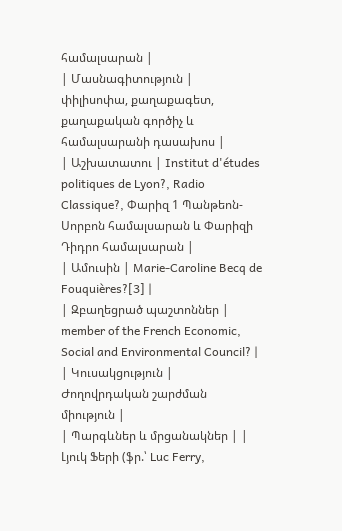համալսարան |
| Մասնագիտություն | փիլիսոփա, քաղաքագետ, քաղաքական գործիչ և համալսարանի դասախոս |
| Աշխատատու | Institut d'études politiques de Lyon?, Radio Classique?, Փարիզ 1 Պանթեոն-Սորբոն համալսարան և Փարիզի Դիդրո համալսարան |
| Ամուսին | Marie-Caroline Becq de Fouquières?[3] |
| Զբաղեցրած պաշտոններ | member of the French Economic, Social and Environmental Council? |
| Կուսակցություն | Ժողովրդական շարժման միություն |
| Պարգևներ և մրցանակներ | |
Լյուկ Ֆերի (ֆր.՝ Luc Ferry,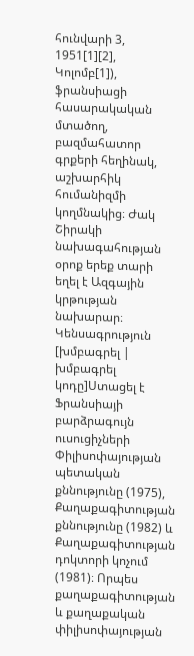հունվարի 3, 1951[1][2], Կոլոմբ[1]), ֆրանսիացի հասարակական մտածող, բազմահատոր գրքերի հեղինակ, աշխարհիկ հումանիզմի կողմնակից։ Ժակ Շիրակի նախագահության օրոք երեք տարի եղել է Ազգային կրթության նախարար։
Կենսագրություն
[խմբագրել | խմբագրել կոդը]Ստացել է Ֆրանսիայի բարձրագույն ուսուցիչների Փիլիսոփայության պետական քննությունը (1975), Քաղաքագիտության քննությունը (1982) և Քաղաքագիտության դոկտորի կոչում (1981)։ Որպես քաղաքագիտության և քաղաքական փիլիսոփայության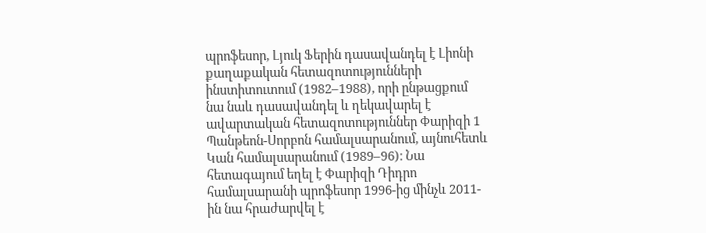պրոֆեսոր, Լյուկ Ֆերին դասավանդել է Լիոնի քաղաքական հետազոտությունների ինստիտուտում (1982–1988), որի ընթացքում նա նաև դասավանդել և ղեկավարել է ավարտական հետազոտություններ Փարիզի 1 Պանթեոն-Սորբոն համալսարանում, այնուհետև Կան համալսարանում (1989–96)։ Նա հետագայում եղել է Փարիզի Դիդրո համալսարանի պրոֆեսոր 1996-ից մինչև 2011-ին նա հրաժարվել է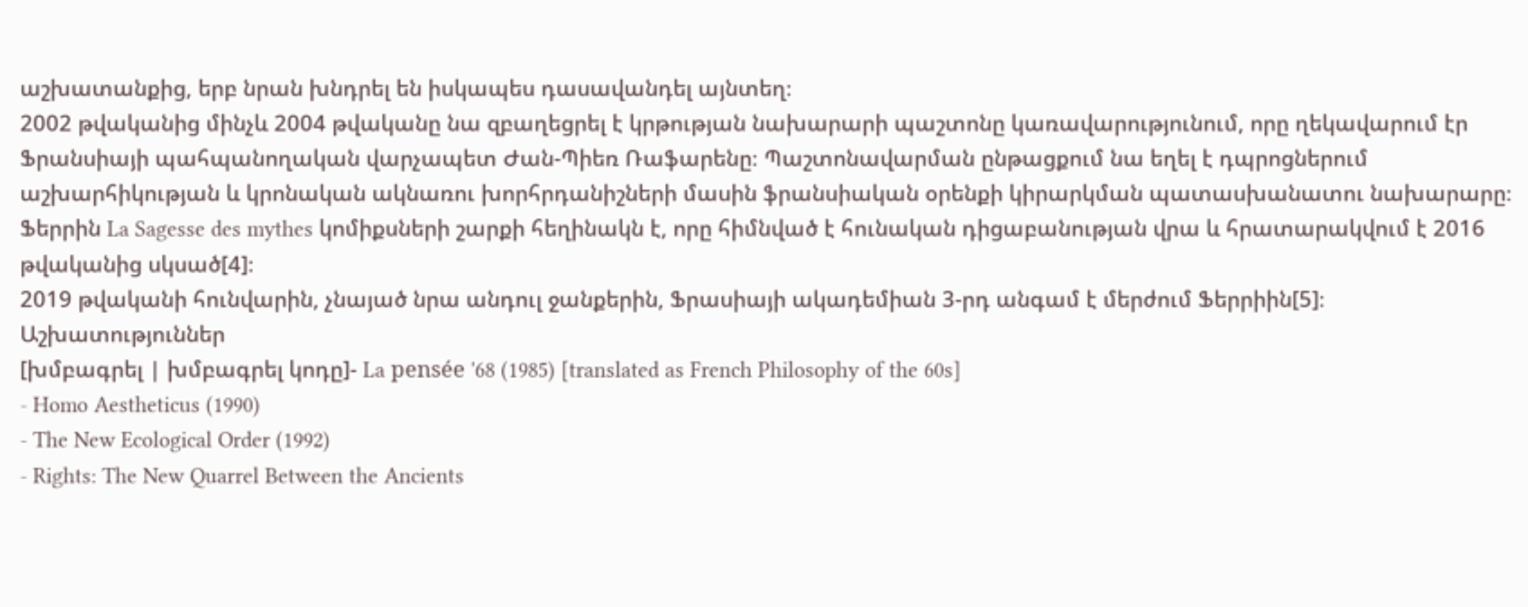աշխատանքից, երբ նրան խնդրել են իսկապես դասավանդել այնտեղ։
2002 թվականից մինչև 2004 թվականը նա զբաղեցրել է կրթության նախարարի պաշտոնը կառավարությունում, որը ղեկավարում էր Ֆրանսիայի պահպանողական վարչապետ Ժան-Պիեռ Ռաֆարենը։ Պաշտոնավարման ընթացքում նա եղել է դպրոցներում աշխարհիկության և կրոնական ակնառու խորհրդանիշների մասին ֆրանսիական օրենքի կիրարկման պատասխանատու նախարարը։
Ֆերրին La Sagesse des mythes կոմիքսների շարքի հեղինակն է, որը հիմնված է հունական դիցաբանության վրա և հրատարակվում է 2016 թվականից սկսած[4]։
2019 թվականի հունվարին, չնայած նրա անդուլ ջանքերին, Ֆրասիայի ակադեմիան 3-րդ անգամ է մերժում Ֆերրիին[5]։
Աշխատություններ
[խմբագրել | խմբագրել կոդը]- La pensée '68 (1985) [translated as French Philosophy of the 60s]
- Homo Aestheticus (1990)
- The New Ecological Order (1992)
- Rights: The New Quarrel Between the Ancients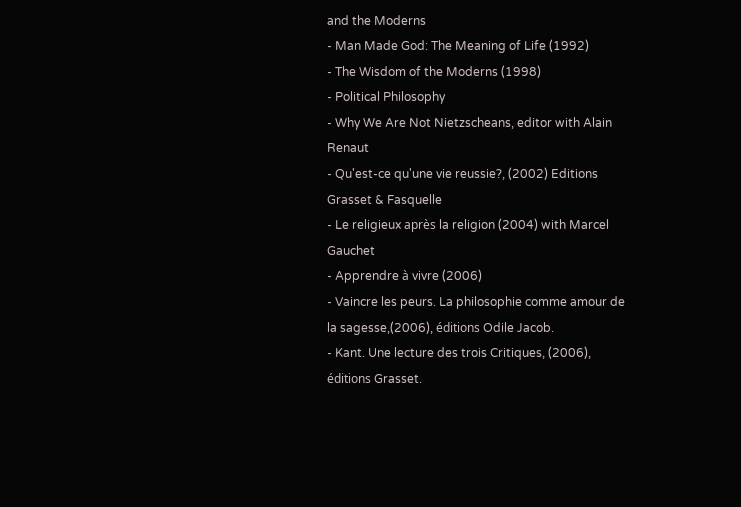and the Moderns
- Man Made God: The Meaning of Life (1992)
- The Wisdom of the Moderns (1998)
- Political Philosophy
- Why We Are Not Nietzscheans, editor with Alain Renaut
- Qu'est-ce qu'une vie reussie?, (2002) Editions Grasset & Fasquelle
- Le religieux après la religion (2004) with Marcel Gauchet
- Apprendre à vivre (2006)
- Vaincre les peurs. La philosophie comme amour de la sagesse,(2006), éditions Odile Jacob.
- Kant. Une lecture des trois Critiques, (2006), éditions Grasset.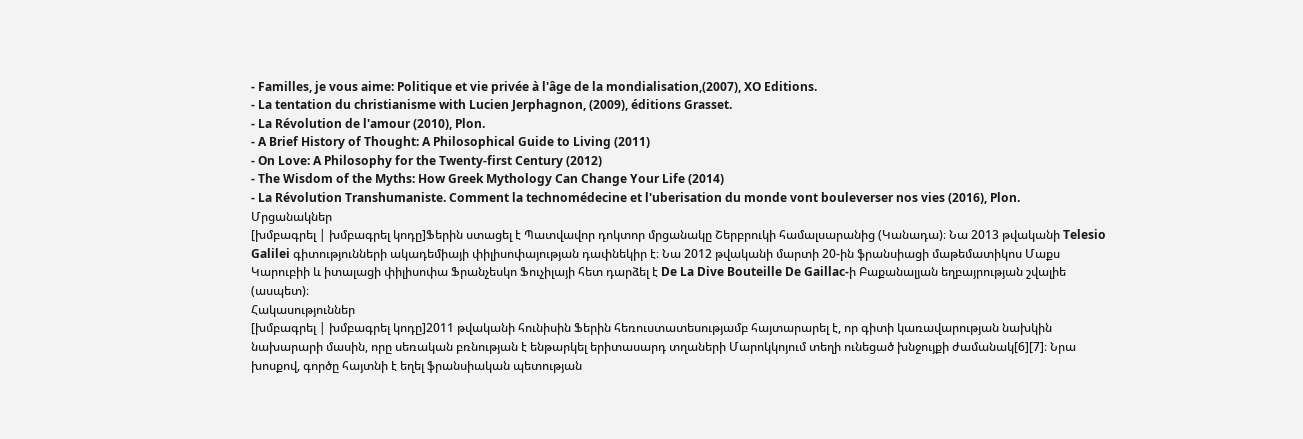- Familles, je vous aime: Politique et vie privée à l'âge de la mondialisation,(2007), XO Editions.
- La tentation du christianisme with Lucien Jerphagnon, (2009), éditions Grasset.
- La Révolution de l'amour (2010), Plon.
- A Brief History of Thought: A Philosophical Guide to Living (2011)
- On Love: A Philosophy for the Twenty-first Century (2012)
- The Wisdom of the Myths: How Greek Mythology Can Change Your Life (2014)
- La Révolution Transhumaniste. Comment la technomédecine et l'uberisation du monde vont bouleverser nos vies (2016), Plon.
Մրցանակներ
[խմբագրել | խմբագրել կոդը]Ֆերին ստացել է Պատվավոր դոկտոր մրցանակը Շերբրուկի համալսարանից (Կանադա)։ Նա 2013 թվականի Telesio Galilei գիտությունների ակադեմիայի փիլիսոփայության դափնեկիր է։ Նա 2012 թվականի մարտի 20-ին ֆրանսիացի մաթեմատիկոս Մաքս Կարուբիի և իտալացի փիլիսոփա Ֆրանչեսկո Ֆուչիլայի հետ դարձել է De La Dive Bouteille De Gaillac-ի Բաքանալյան եղբայրության շվալիե (ասպետ)։
Հակասություններ
[խմբագրել | խմբագրել կոդը]2011 թվականի հունիսին Ֆերին հեռուստատեսությամբ հայտարարել է, որ գիտի կառավարության նախկին նախարարի մասին, որը սեռական բռնության է ենթարկել երիտասարդ տղաների Մարոկկոյում տեղի ունեցած խնջույքի ժամանակ[6][7]։ Նրա խոսքով, գործը հայտնի է եղել ֆրանսիական պետության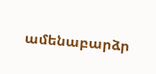ամենաբարձր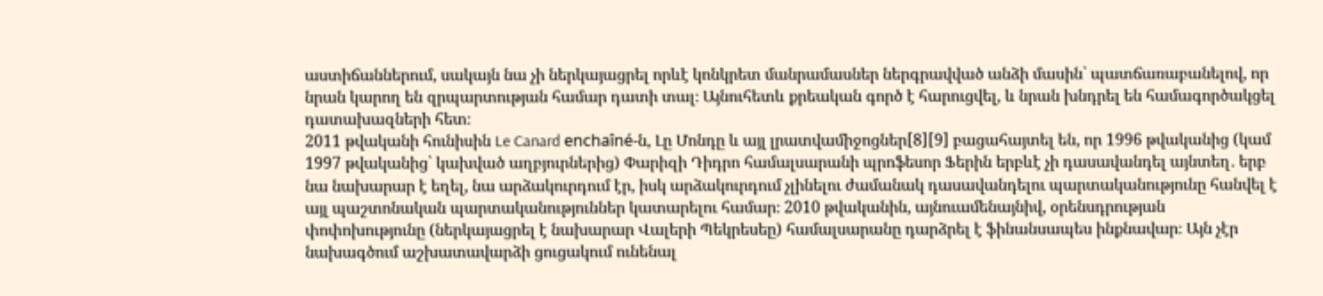աստիճաններում, սակայն նա չի ներկայացրել որևէ կոնկրետ մանրամասներ ներգրավված անձի մասին՝ պատճառաբանելով, որ նրան կարող են զրպարտության համար դատի տալ։ Այնուհետև քրեական գործ է հարուցվել, և նրան խնդրել են համագործակցել դատախազների հետ։
2011 թվականի հունիսին Le Canard enchaîné-ն, Լը Մոնդը և այլ լրատվամիջոցներ[8][9] բացահայտել են, որ 1996 թվականից (կամ 1997 թվականից՝ կախված աղբյուրներից) Փարիզի Դիդրո համալսարանի պրոֆեսոր Ֆերին երբևէ չի դասավանդել այնտեղ․ երբ նա նախարար է եղել, նա արձակուրդում էր, իսկ արձակուրդում չլինելու ժամանակ դասավանդելու պարտականությունը հանվել է այլ պաշտոնական պարտականություններ կատարելու համար։ 2010 թվականին, այնուամենայնիվ, օրենսդրության փոփոխությունը (ներկայացրել է նախարար Վալերի Պեկրեսեը) համալսարանը դարձրել է ֆինանսապես ինքնավար։ Այն չէր նախագծում աշխատավարձի ցուցակում ունենալ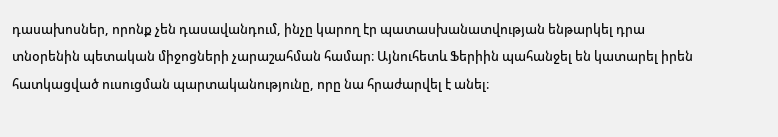դասախոսներ, որոնք չեն դասավանդում, ինչը կարող էր պատասխանատվության ենթարկել դրա տնօրենին պետական միջոցների չարաշահման համար։ Այնուհետև Ֆերիին պահանջել են կատարել իրեն հատկացված ուսուցման պարտականությունը, որը նա հրաժարվել է անել։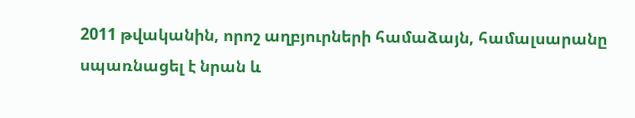2011 թվականին, որոշ աղբյուրների համաձայն, համալսարանը սպառնացել է նրան և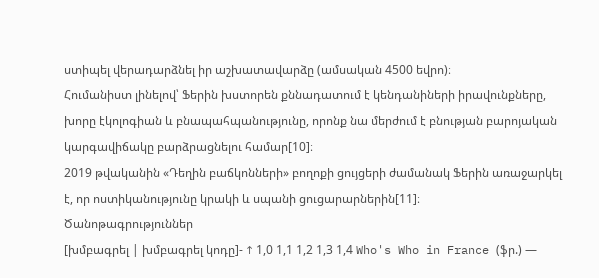ստիպել վերադարձնել իր աշխատավարձը (ամսական 4500 եվրո)։
Հումանիստ լինելով՝ Ֆերին խստորեն քննադատում է կենդանիների իրավունքները, խորը էկոլոգիան և բնապահպանությունը, որոնք նա մերժում է բնության բարոյական կարգավիճակը բարձրացնելու համար[10]։
2019 թվականին «Դեղին բաճկոնների» բողոքի ցույցերի ժամանակ Ֆերին առաջարկել է, որ ոստիկանությունը կրակի և սպանի ցուցարարներին[11]։
Ծանոթագրություններ
[խմբագրել | խմբագրել կոդը]- ↑ 1,0 1,1 1,2 1,3 1,4 Who's Who in France (ֆր.) —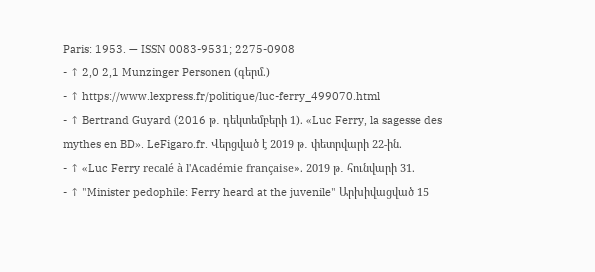Paris: 1953. — ISSN 0083-9531; 2275-0908
- ↑ 2,0 2,1 Munzinger Personen (գերմ.)
- ↑ https://www.lexpress.fr/politique/luc-ferry_499070.html
- ↑ Bertrand Guyard (2016 թ․ դեկտեմբերի 1). «Luc Ferry, la sagesse des mythes en BD». LeFigaro.fr. Վերցված է 2019 թ․ փետրվարի 22-ին.
- ↑ «Luc Ferry recalé à l'Académie française». 2019 թ․ հունվարի 31.
- ↑ "Minister pedophile: Ferry heard at the juvenile" Արխիվացված 15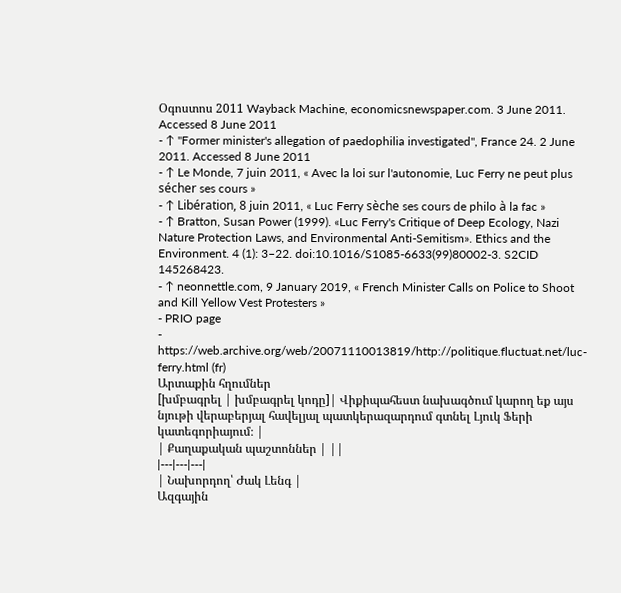Օգոստոս 2011 Wayback Machine, economicsnewspaper.com. 3 June 2011. Accessed 8 June 2011
- ↑ "Former minister's allegation of paedophilia investigated", France 24. 2 June 2011. Accessed 8 June 2011
- ↑ Le Monde, 7 juin 2011, « Avec la loi sur l'autonomie, Luc Ferry ne peut plus sécher ses cours »
- ↑ Libération, 8 juin 2011, « Luc Ferry sèche ses cours de philo à la fac »
- ↑ Bratton, Susan Power (1999). «Luc Ferry's Critique of Deep Ecology, Nazi Nature Protection Laws, and Environmental Anti-Semitism». Ethics and the Environment. 4 (1): 3–22. doi:10.1016/S1085-6633(99)80002-3. S2CID 145268423.
- ↑ neonnettle.com, 9 January 2019, « French Minister Calls on Police to Shoot and Kill Yellow Vest Protesters »
- PRIO page
- https://web.archive.org/web/20071110013819/http://politique.fluctuat.net/luc-ferry.html (fr)
Արտաքին հղումներ
[խմբագրել | խմբագրել կոդը]| Վիքիպահեստ նախագծում կարող եք այս նյութի վերաբերյալ հավելյալ պատկերազարդում գտնել Լյուկ Ֆերի կատեգորիայում։ |
| Քաղաքական պաշտոններ | ||
|---|---|---|
| Նախորդող՝ Ժակ Լենգ |
Ազգային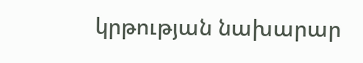կրթության նախարար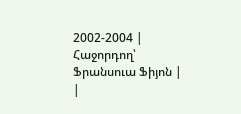2002-2004 |
Հաջորդող՝ Ֆրանսուա Ֆիյոն |
|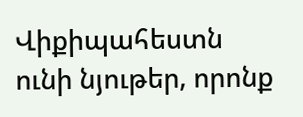Վիքիպահեստն ունի նյութեր, որոնք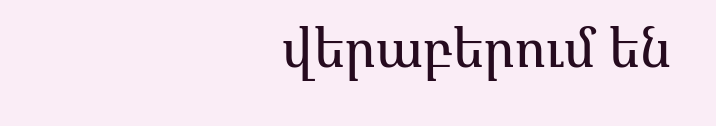վերաբերում են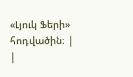«Լյուկ Ֆերի» հոդվածին։ |
|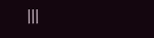|||